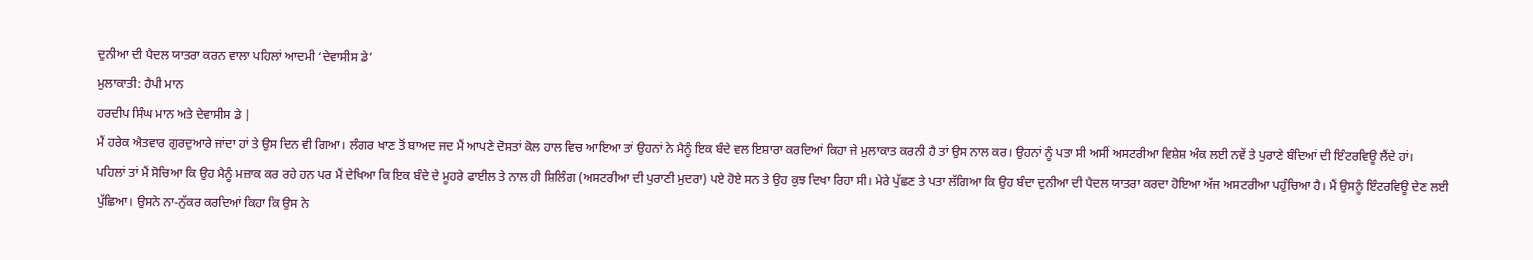ਦੁਨੀਆ ਦੀ ਪੈਦਲ ਯਾਤਰਾ ਕਰਨ ਵਾਲਾ ਪਹਿਲਾਂ ਆਦਮੀ ‘ਦੇਵਾਸੀਸ ਡੇ’
ਮੁਲਾਕਾਤੀ: ਹੈਪੀ ਮਾਨ
ਹਰਦੀਪ ਸਿੰਘ ਮਾਨ ਅਤੇ ਦੇਵਾਸੀਸ ਡੇ |
ਮੈਂ ਹਰੇਕ ਐਤਵਾਰ ਗੁਰਦੁਆਰੇ ਜਾਂਦਾ ਹਾਂ ਤੇ ਉਸ ਦਿਨ ਵੀ ਗਿਆ। ਲੰਗਰ ਖਾਣ ਤੋਂ ਬਾਅਦ ਜਦ ਮੈਂ ਆਪਣੇ ਦੋਸਤਾਂ ਕੋਲ ਹਾਲ ਵਿਚ ਆਇਆ ਤਾਂ ਉਹਨਾਂ ਨੇ ਮੈਨੂੰ ਇਕ ਬੰਦੇ ਵਲ ਇਸ਼ਾਰਾ ਕਰਦਿਆਂ ਕਿਹਾ ਜੇ ਮੁਲਾਕਾਤ ਕਰਨੀ ਹੈ ਤਾਂ ਉਸ ਨਾਲ ਕਰ। ਉਹਨਾਂ ਨੂੰ ਪਤਾ ਸੀ ਅਸੀਂ ਅਸਟਰੀਆ ਵਿਸ਼ੇਸ਼ ਅੰਕ ਲਈ ਨਵੇਂ ਤੇ ਪੁਰਾਣੇ ਬੰਦਿਆਂ ਦੀ ਇੰਟਰਵਿਊ ਲੈਂਦੇ ਹਾਂ।
ਪਹਿਲਾਂ ਤਾਂ ਮੈਂ ਸੋਚਿਆ ਕਿ ਉਹ ਮੈਨੂੰ ਮਜ਼ਾਕ ਕਰ ਰਹੇ ਹਨ ਪਰ ਮੈਂ ਦੇਖਿਆ ਕਿ ਇਕ ਬੰਦੇ ਦੇ ਮੂਹਰੇ ਫਾਈਲ ਤੇ ਨਾਲ ਹੀ ਸ਼ਿਲਿੰਗ (ਅਸਟਰੀਆ ਦੀ ਪੁਰਾਣੀ ਮੁਦਰਾ) ਪਏ ਹੋਏ ਸਨ ਤੇ ਉਹ ਕੁਝ ਦਿਖਾ ਰਿਹਾ ਸੀ। ਮੇਰੇ ਪੁੱਛਣ ਤੇ ਪਤਾ ਲੱਗਿਆ ਕਿ ਉਹ ਬੰਦਾ ਦੁਨੀਆ ਦੀ ਪੈਦਲ ਯਾਤਰਾ ਕਰਦਾ ਹੋਇਆ ਅੱਜ ਅਸਟਰੀਆ ਪਹੁੰਚਿਆ ਹੈ। ਮੈਂ ਉਸਨੂੰ ਇੰਟਰਵਿਊ ਦੇਣ ਲਈ ਪੁੱਛਿਆ। ਉਸਨੇ ਨਾ-ਨੁੱਕਰ ਕਰਦਿਆਂ ਕਿਹਾ ਕਿ ਉਸ ਨੇ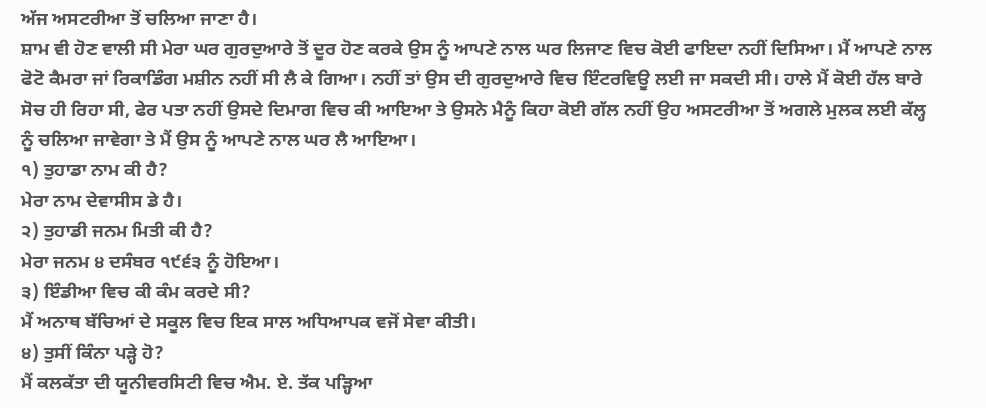ਅੱਜ ਅਸਟਰੀਆ ਤੋਂ ਚਲਿਆ ਜਾਣਾ ਹੈ।
ਸ਼ਾਮ ਵੀ ਹੋਣ ਵਾਲੀ ਸੀ ਮੇਰਾ ਘਰ ਗੁਰਦੁਆਰੇ ਤੋਂ ਦੂਰ ਹੋਣ ਕਰਕੇ ਉਸ ਨੂੰ ਆਪਣੇ ਨਾਲ ਘਰ ਲਿਜਾਣ ਵਿਚ ਕੋਈ ਫਾਇਦਾ ਨਹੀਂ ਦਿਸਿਆ। ਮੈਂ ਆਪਣੇ ਨਾਲ ਫੋਟੋ ਕੈਮਰਾ ਜਾਂ ਰਿਕਾਡਿੰਗ ਮਸ਼ੀਨ ਨਹੀਂ ਸੀ ਲੈ ਕੇ ਗਿਆ। ਨਹੀਂ ਤਾਂ ਉਸ ਦੀ ਗੁਰਦੁਆਰੇ ਵਿਚ ਇੰਟਰਵਿਊ ਲਈ ਜਾ ਸਕਦੀ ਸੀ। ਹਾਲੇ ਮੈਂ ਕੋਈ ਹੱਲ ਬਾਰੇ ਸੋਚ ਹੀ ਰਿਹਾ ਸੀ, ਫੇਰ ਪਤਾ ਨਹੀਂ ਉਸਦੇ ਦਿਮਾਗ ਵਿਚ ਕੀ ਆਇਆ ਤੇ ਉਸਨੇ ਮੈਨੂੰ ਕਿਹਾ ਕੋਈ ਗੱਲ ਨਹੀਂ ਉਹ ਅਸਟਰੀਆ ਤੋਂ ਅਗਲੇ ਮੁਲਕ ਲਈ ਕੱਲ੍ਹ ਨੂੰ ਚਲਿਆ ਜਾਵੇਗਾ ਤੇ ਮੈਂ ਉਸ ਨੂੰ ਆਪਣੇ ਨਾਲ ਘਰ ਲੈ ਆਇਆ।
੧) ਤੁਹਾਡਾ ਨਾਮ ਕੀ ਹੈ?
ਮੇਰਾ ਨਾਮ ਦੇਵਾਸੀਸ ਡੇ ਹੈ।
੨) ਤੁਹਾਡੀ ਜਨਮ ਮਿਤੀ ਕੀ ਹੈ?
ਮੇਰਾ ਜਨਮ ੪ ਦਸੰਬਰ ੧੯੬੩ ਨੂੰ ਹੋਇਆ।
੩) ਇੰਡੀਆ ਵਿਚ ਕੀ ਕੰਮ ਕਰਦੇ ਸੀ?
ਮੈਂ ਅਨਾਥ ਬੱਚਿਆਂ ਦੇ ਸਕੂਲ ਵਿਚ ਇਕ ਸਾਲ ਅਧਿਆਪਕ ਵਜੋਂ ਸੇਵਾ ਕੀਤੀ।
੪) ਤੁਸੀਂ ਕਿੰਨਾ ਪੜ੍ਹੇ ਹੋ?
ਮੈਂ ਕਲਕੱਤਾ ਦੀ ਯੂਨੀਵਰਸਿਟੀ ਵਿਚ ਐਮ. ਏ. ਤੱਕ ਪੜ੍ਹਿਆ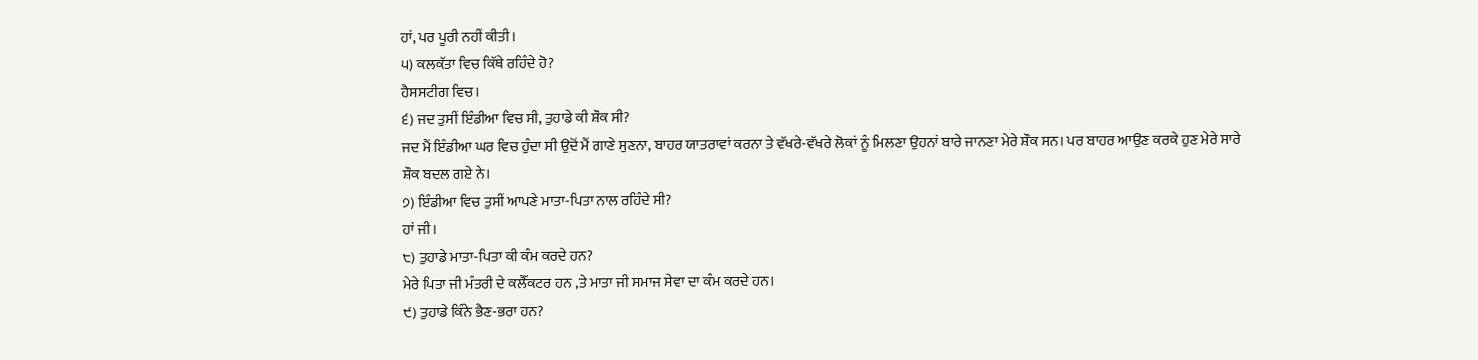ਹਾਂ, ਪਰ ਪੂਰੀ ਨਹੀਂ ਕੀਤੀ।
੫) ਕਲਕੱਤਾ ਵਿਚ ਕਿੱਥੇ ਰਹਿੰਦੇ ਹੋ?
ਹੈਸਸਟੀਗ ਵਿਚ।
੬) ਜਦ ਤੁਸੀਂ ਇੰਡੀਆ ਵਿਚ ਸੀ, ਤੁਹਾਡੇ ਕੀ ਸ਼ੌਕ ਸੀ?
ਜਦ ਮੈਂ ਇੰਡੀਆ ਘਰ ਵਿਚ ਹੁੰਦਾ ਸੀ ਉਦੋਂ ਮੈਂ ਗਾਣੇ ਸੁਣਨਾ, ਬਾਹਰ ਯਾਤਰਾਵਾਂ ਕਰਨਾ ਤੇ ਵੱਖਰੇ-ਵੱਖਰੇ ਲੋਕਾਂ ਨੂੰ ਮਿਲਣਾ ਉਹਨਾਂ ਬਾਰੇ ਜਾਨਣਾ ਮੇਰੇ ਸ਼ੌਕ ਸਨ। ਪਰ ਬਾਹਰ ਆਉਣ ਕਰਕੇ ਹੁਣ ਮੇਰੇ ਸਾਰੇ ਸ਼ੌਕ ਬਦਲ ਗਏ ਨੇ।
੭) ਇੰਡੀਆ ਵਿਚ ਤੁਸੀਂ ਆਪਣੇ ਮਾਤਾ-ਪਿਤਾ ਨਾਲ ਰਹਿੰਦੇ ਸੀ?
ਹਾਂ ਜੀ।
੮) ਤੁਹਾਡੇ ਮਾਤਾ-ਪਿਤਾ ਕੀ ਕੰਮ ਕਰਦੇ ਹਨ?
ਮੇਰੇ ਪਿਤਾ ਜੀ ਮੰਤਰੀ ਦੇ ਕਲੈੱਕਟਰ ਹਨ ,ਤੇ ਮਾਤਾ ਜੀ ਸਮਾਜ ਸੇਵਾ ਦਾ ਕੰਮ ਕਰਦੇ ਹਨ।
੯) ਤੁਹਾਡੇ ਕਿੰਨੇ ਭੈਣ-ਭਰਾ ਹਨ?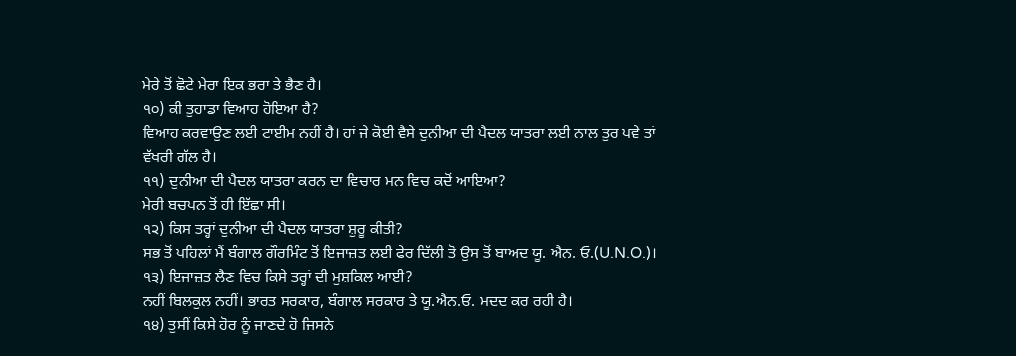ਮੇਰੇ ਤੋਂ ਛੋਟੇ ਮੇਰਾ ਇਕ ਭਰਾ ਤੇ ਭੈਣ ਹੈ।
੧੦) ਕੀ ਤੁਹਾਡਾ ਵਿਆਹ ਹੋਇਆ ਹੈ?
ਵਿਆਹ ਕਰਵਾਉਣ ਲਈ ਟਾਈਮ ਨਹੀਂ ਹੈ। ਹਾਂ ਜੇ ਕੋਈ ਵੈਸੇ ਦੁਨੀਆ ਦੀ ਪੈਦਲ ਯਾਤਰਾ ਲਈ ਨਾਲ ਤੁਰ ਪਵੇ ਤਾਂ ਵੱਖਰੀ ਗੱਲ ਹੈ।
੧੧) ਦੁਨੀਆ ਦੀ ਪੈਦਲ ਯਾਤਰਾ ਕਰਨ ਦਾ ਵਿਚਾਰ ਮਨ ਵਿਚ ਕਦੋਂ ਆਇਆ?
ਮੇਰੀ ਬਚਪਨ ਤੋਂ ਹੀ ਇੱਛਾ ਸੀ।
੧੨) ਕਿਸ ਤਰ੍ਹਾਂ ਦੁਨੀਆ ਦੀ ਪੈਦਲ ਯਾਤਰਾ ਸ਼ੁਰੂ ਕੀਤੀ?
ਸਭ ਤੋਂ ਪਹਿਲਾਂ ਮੈਂ ਬੰਗਾਲ ਗੌਰਮਿੰਟ ਤੋਂ ਇਜਾਜ਼ਤ ਲਈ ਫੇਰ ਦਿੱਲੀ ਤੋ ਉਸ ਤੋਂ ਬਾਅਦ ਯੂ. ਐਨ. ਓ.(U.N.O.)।
੧੩) ਇਜਾਜ਼ਤ ਲੈਣ ਵਿਚ ਕਿਸੇ ਤਰ੍ਹਾਂ ਦੀ ਮੁਸ਼ਕਿਲ ਆਈ?
ਨਹੀਂ ਬਿਲਕੁਲ ਨਹੀਂ। ਭਾਰਤ ਸਰਕਾਰ, ਬੰਗਾਲ ਸਰਕਾਰ ਤੇ ਯੂ.ਐਨ.ਓ. ਮਦਦ ਕਰ ਰਹੀ ਹੈ।
੧੪) ਤੁਸੀਂ ਕਿਸੇ ਹੋਰ ਨੂੰ ਜਾਣਦੇ ਹੋ ਜਿਸਨੇ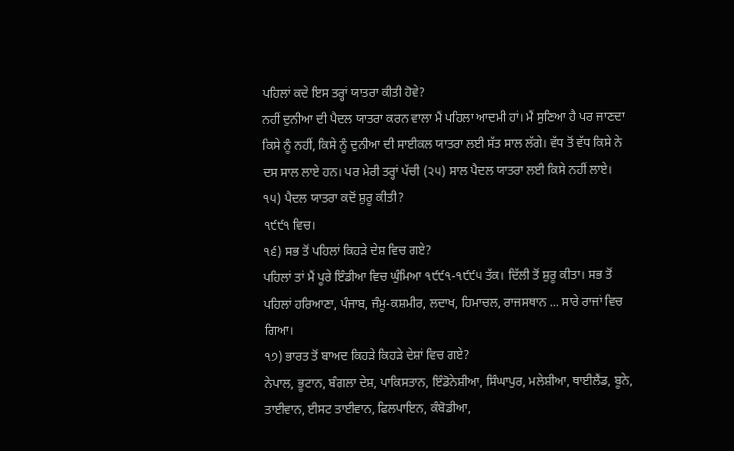ਪਹਿਲਾਂ ਕਦੇ ਇਸ ਤਰ੍ਹਾਂ ਯਾਤਰਾ ਕੀਤੀ ਹੋਵੇ?
ਨਹੀਂ ਦੁਨੀਆ ਦੀ ਪੈਦਲ ਯਾਤਰਾ ਕਰਨ ਵਾਲਾ ਮੈਂ ਪਹਿਲਾ ਆਦਮੀ ਹਾਂ। ਮੈਂ ਸੁਣਿਆ ਹੈ ਪਰ ਜਾਣਦਾ ਕਿਸੇ ਨੂੰ ਨਹੀਂ, ਕਿਸੇ ਨੂੰ ਦੁਨੀਆ ਦੀ ਸਾਈਕਲ ਯਾਤਰਾ ਲਈ ਸੱਤ ਸਾਲ ਲੱਗੇ। ਵੱਧ ਤੋਂ ਵੱਧ ਕਿਸੇ ਨੇ ਦਸ ਸਾਲ ਲਾਏ ਹਨ। ਪਰ ਮੇਰੀ ਤਰ੍ਹਾਂ ਪੱਚੀ (੨੫) ਸਾਲ ਪੈਦਲ ਯਾਤਰਾ ਲਈ ਕਿਸੇ ਨਹੀਂ ਲਾਏ।
੧੫) ਪੈਦਲ ਯਾਤਰਾ ਕਦੋਂ ਸ਼ੁਰੂ ਕੀਤੀ?
੧੯੯੧ ਵਿਚ।
੧੬) ਸਭ ਤੋਂ ਪਹਿਲਾਂ ਕਿਹੜੇ ਦੇਸ਼ ਵਿਚ ਗਏ?
ਪਹਿਲਾਂ ਤਾਂ ਮੈਂ ਪੂਰੇ ਇੰਡੀਆ ਵਿਚ ਘੁੰਮਿਆ ੧੯੯੧-੧੯੯੫ ਤੱਕ। ਦਿੱਲੀ ਤੋਂ ਸ਼ੁਰੂ ਕੀਤਾ। ਸਭ ਤੋਂ ਪਹਿਲਾਂ ਹਰਿਆਣਾ, ਪੰਜਾਬ, ਜੰਮੂ-ਕਸ਼ਮੀਰ, ਲਦਾਖ, ਹਿਮਾਚਲ, ਰਾਜਸਥਾਨ ... ਸਾਰੇ ਰਾਜਾਂ ਵਿਚ ਗਿਆ।
੧੭) ਭਾਰਤ ਤੋਂ ਬਾਅਦ ਕਿਹੜੇ ਕਿਹੜੇ ਦੇਸ਼ਾਂ ਵਿਚ ਗਏ?
ਨੇਪਾਲ, ਭੂਟਾਨ, ਬੰਗਲਾ ਦੇਸ਼, ਪਾਕਿਸਤਾਨ, ਇੰਡੋਨੇਸ਼ੀਆ, ਸਿੰਘਾਪੁਰ, ਮਲੇਸ਼ੀਆ, ਥਾਈਲੈਂਡ, ਬੂਨੇ, ਤਾਈਵਾਨ, ਈਸਟ ਤਾਈਵਾਨ, ਫਿਲਪਾਇਨ, ਕੰਬੋਡੀਆ,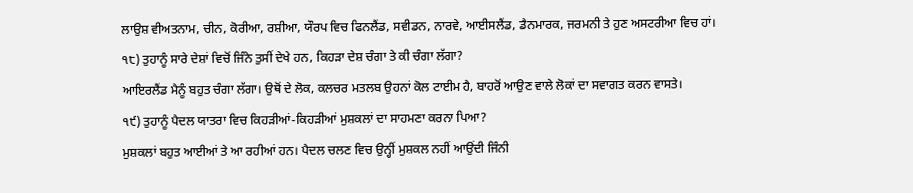ਲਾਉਸ਼ ਵੀਅਤਨਾਮ, ਚੀਨ, ਕੋਰੀਆ, ਰਸ਼ੀਆ, ਯੌਰਪ ਵਿਚ ਫਿਨਲੈਂਡ, ਸਵੀਡਨ, ਨਾਰਵੇ, ਆਈਸਲੈਂਡ, ਡੈਨਮਾਰਕ, ਜਰਮਨੀ ਤੇ ਹੁਣ ਅਸਟਰੀਆ ਵਿਚ ਹਾਂ।
੧੮) ਤੁਹਾਨੂੰ ਸਾਰੇ ਦੇਸ਼ਾਂ ਵਿਚੋਂ ਜਿੰਨੇ ਤੁਸੀਂ ਦੇਖੇ ਹਨ, ਕਿਹੜਾ ਦੇਸ਼ ਚੰਗਾ ਤੇ ਕੀ ਚੰਗਾ ਲੱਗਾ?
ਆਇਰਲੈਂਡ ਮੈਨੂੰ ਬਹੁਤ ਚੰਗਾ ਲੱਗਾ। ਉਥੋਂ ਦੇ ਲੋਕ, ਕਲਚਰ ਮਤਲਬ ਉਹਨਾਂ ਕੋਲ ਟਾਈਮ ਹੈ, ਬਾਹਰੋਂ ਆਉਣ ਵਾਲੇ ਲੋਕਾਂ ਦਾ ਸਵਾਗਤ ਕਰਨ ਵਾਸਤੇ।
੧੯) ਤੁਹਾਨੂੰ ਪੈਦਲ ਯਾਤਰਾ ਵਿਚ ਕਿਹੜੀਆਂ-ਕਿਹੜੀਆਂ ਮੁਸ਼ਕਲਾਂ ਦਾ ਸਾਹਮਣਾ ਕਰਨਾ ਪਿਆ?
ਮੁਸ਼ਕਲਾਂ ਬਹੁਤ ਆਈਆਂ ਤੇ ਆ ਰਹੀਆਂ ਹਨ। ਪੈਦਲ ਚਲਣ ਵਿਚ ਉਨ੍ਹੀਂ ਮੁਸ਼ਕਲ ਨਹੀਂ ਆਉਂਦੀ ਜਿੰਨੀ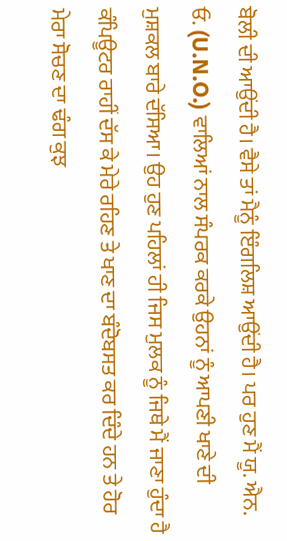ਬੋਲੀ ਦੀ ਆਉਂਦੀ ਹੈ। ਵੈਸੇ ਤਾਂ ਮੈਨੂੰ ਇੰਗਲਿਸ਼ ਆਉਂਦੀ ਹੈ। ਪਰ ਹੁਣ ਮੈਂ ਯੂ. ਐਨ. ਓ. (U.N.O.) ਵਾਲਿਆਂ ਨਾਲ ਸੰਪਰਕ ਕਰਕੇ ਉਹਨਾਂ ਨੂੰ ਆਪਣੀ ਖਾਣੇ ਦੀ ਮੁਸ਼ਕਲ ਬਾਰੇ ਦੱਸਿਆ। ਉਹ ਹੁਣ ਪਹਿਲਾਂ ਹੀ ਜਿਸ ਮੁਲਕ ਨੂੰ ਜਿਥੇ ਮੈਂ ਜਾਣਾ ਹੁੰਦਾ ਹੈ ਕੰਪਿਊਟਰ ਰਾਹੀਂ ਦੱਸ ਕੇ ਮੇਰੇ ਰਹਿਣ ਤੇ ਖਾਣ ਦਾ ਬੰਦੋਬਸਤ ਕਰ ਦਿੰਦੇ ਹਨ ਤੇ ਹੋਰ ਮੇਰਾ ਸੋਚਣ ਦਾ ਢੰਗ ਕੁਝ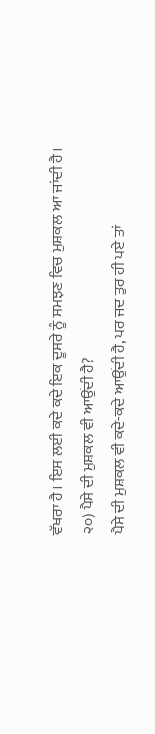ਵੱਖਰਾ ਹੈ। ਇਸ ਲਈ ਕਦੇ ਕਦੇ ਇਕ ਦੂਸਰੇ ਨੂੰ ਸਮਝਣ ਵਿਚ ਮੁਸ਼ਕਲ ਆ ਜਾਂਦੀ ਹੈ।
੨੦) ਪੈਸੇ ਦੀ ਮੁਸ਼ਕਲ ਵੀ ਆਉਂਦੀ ਹੈ?
ਪੈਸੇ ਦੀ ਮੁਸ਼ਕਲ ਵੀ ਕਦੇ-ਕਦੇ ਆਉਂਦੀ ਹੈ, ਪਰ ਜਦ ਤੁਰ ਹੀ ਪਏ ਤਾਂ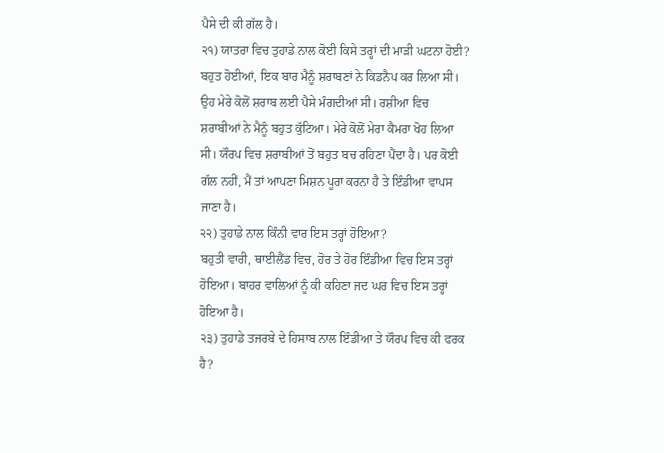ਪੈਸੇ ਦੀ ਕੀ ਗੱਲ ਹੈ।
੨੧) ਯਾਤਰਾ ਵਿਚ ਤੁਹਾਡੇ ਨਾਲ ਕੋਈ ਕਿਸੇ ਤਰ੍ਹਾਂ ਦੀ ਮਾੜੀ ਘਟਨਾ ਹੋਈ?
ਬਹੁਤ ਹੋਈਆਂ, ਇਕ ਬਾਰ ਮੈਨੂੰ ਸ਼ਰਾਬਣਾਂ ਨੇ ਕਿਡਨੈਪ ਕਰ ਲਿਆ ਸੀ। ਉਹ ਮੇਰੇ ਕੋਲੋਂ ਸ਼ਰਾਬ ਲਈ ਪੈਸੇ ਮੰਗਦੀਆਂ ਸੀ। ਰਸ਼ੀਆ ਵਿਚ ਸ਼ਰਾਬੀਆਂ ਨੇ ਮੈਨੂੰ ਬਹੁਤ ਕੁੱਟਿਆ। ਮੇਰੇ ਕੋਲੋਂ ਮੇਰਾ ਕੈਮਰਾ ਖੋਹ ਲਿਆ ਸੀ। ਯੌਰਪ ਵਿਚ ਸ਼ਰਾਬੀਆਂ ਤੋਂ ਬਹੁਤ ਬਚ ਰਹਿਣਾ ਪੈਂਦਾ ਹੈ। ਪਰ ਕੋਈ ਗੱਲ ਨਹੀਂ, ਮੈਂ ਤਾਂ ਆਪਣਾ ਮਿਸ਼ਨ ਪੂਰਾ ਕਰਨਾ ਹੈ ਤੇ ਇੰਡੀਆ ਵਾਪਸ ਜਾਣਾ ਹੈ।
੨੨) ਤੁਹਾਡੇ ਨਾਲ ਕਿੰਨੀ ਵਾਰ ਇਸ ਤਰ੍ਹਾਂ ਹੋਇਆ?
ਬਹੁਤੀ ਵਾਰੀ, ਥਾਈਲੈਂਡ ਵਿਚ, ਹੋਰ ਤੇ ਹੋਰ ਇੰਡੀਆ ਵਿਚ ਇਸ ਤਰ੍ਹਾਂ ਹੋਇਆ। ਬਾਹਰ ਵਾਲਿਆਂ ਨੂੰ ਕੀ ਕਹਿਣਾ ਜਦ ਘਰ ਵਿਚ ਇਸ ਤਰ੍ਹਾਂ ਹੋਇਆ ਹੈ।
੨੩) ਤੁਹਾਡੇ ਤਜਰਬੇ ਦੇ ਹਿਸਾਬ ਨਾਲ ਇੰਡੀਆ ਤੇ ਯੌਰਪ ਵਿਚ ਕੀ ਫਰਕ ਹੈ?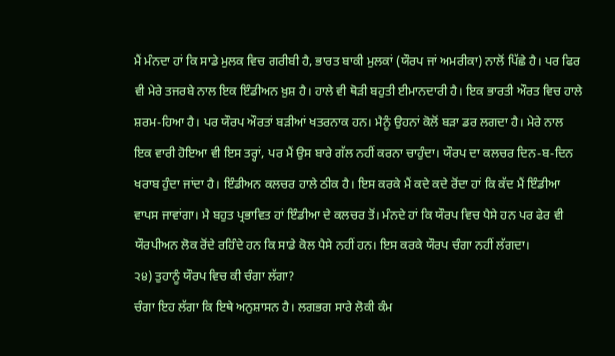ਮੈਂ ਮੰਨਦਾ ਹਾਂ ਕਿ ਸਾਡੇ ਮੁਲਕ ਵਿਚ ਗਰੀਬੀ ਹੈ, ਭਾਰਤ ਬਾਕੀ ਮੁਲਕਾਂ (ਯੌਰਪ ਜਾਂ ਅਮਰੀਕਾ) ਨਾਲੋਂ ਪਿੱਛੇ ਹੈ। ਪਰ ਫਿਰ ਵੀ ਮੇਰੇ ਤਜਰਬੇ ਨਾਲ ਇਕ ਇੰਡੀਅਨ ਖ਼ੁਸ਼ ਹੈ। ਹਾਲੇ ਵੀ ਥੋੜੀ ਬਹੁਤੀ ਈਮਾਨਦਾਰੀ ਹੈ। ਇਕ ਭਾਰਤੀ ਔਰਤ ਵਿਚ ਹਾਲੇ ਸ਼ਰਮ-ਹਿਆ ਹੈ। ਪਰ ਯੌਰਪ ਔਰਤਾਂ ਬੜੀਆਂ ਖਤਰਨਾਕ ਹਨ। ਮੈਨੂੰ ਉਹਨਾਂ ਕੋਲੋਂ ਬੜਾ ਡਰ ਲਗਦਾ ਹੈ। ਮੇਰੇ ਨਾਲ ਇਕ ਵਾਰੀ ਹੋਇਆ ਵੀ ਇਸ ਤਰ੍ਹਾਂ, ਪਰ ਮੈਂ ਉਸ ਬਾਰੇ ਗੱਲ ਨਹੀਂ ਕਰਨਾ ਚਾਹੁੰਦਾ। ਯੌਰਪ ਦਾ ਕਲਚਰ ਦਿਨ-ਬ-ਦਿਨ ਖਰਾਬ ਹੁੰਦਾ ਜਾਂਦਾ ਹੈ। ਇੰਡੀਅਨ ਕਲਚਰ ਹਾਲੇ ਠੀਕ ਹੈ। ਇਸ ਕਰਕੇ ਮੈਂ ਕਦੇ ਕਦੇ ਰੋਂਦਾ ਹਾਂ ਕਿ ਕੱਦ ਮੈਂ ਇੰਡੀਆ ਵਾਪਸ ਜਾਵਾਂਗਾ। ਮੈ ਬਹੁਤ ਪ੍ਰਭਾਵਿਤ ਹਾਂ ਇੰਡੀਆ ਦੇ ਕਲਚਰ ਤੋਂ। ਮੰਨਦੇ ਹਾਂ ਕਿ ਯੌਰਪ ਵਿਚ ਪੈਸੇ ਹਨ ਪਰ ਫੇਰ ਵੀ ਯੌਰਪੀਅਨ ਲੋਕ ਰੋਂਦੇ ਰਹਿੰਦੇ ਹਨ ਕਿ ਸਾਡੇ ਕੋਲ ਪੈਸੇ ਨਹੀਂ ਹਨ। ਇਸ ਕਰਕੇ ਯੌਰਪ ਚੰਗਾ ਨਹੀਂ ਲੱਗਦਾ।
੨੪) ਤੁਹਾਨੂੰ ਯੌਰਪ ਵਿਚ ਕੀ ਚੰਗਾ ਲੱਗਾ?
ਚੰਗਾ ਇਹ ਲੱਗਾ ਕਿ ਇਥੇ ਅਨੁਸ਼ਾਸਨ ਹੈ। ਲਗਭਗ ਸਾਰੇ ਲੋਕੀ ਕੰਮ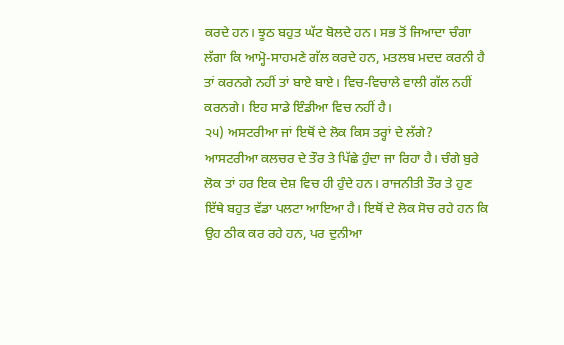ਕਰਦੇ ਹਨ। ਝੂਠ ਬਹੁਤ ਘੱਟ ਬੋਲਦੇ ਹਨ। ਸਭ ਤੋਂ ਜਿਆਦਾ ਚੰਗਾ ਲੱਗਾ ਕਿ ਆਮ੍ਹੋ-ਸਾਹਮਣੇ ਗੱਲ ਕਰਦੇ ਹਨ, ਮਤਲਬ ਮਦਦ ਕਰਨੀ ਹੈ ਤਾਂ ਕਰਨਗੇ ਨਹੀਂ ਤਾਂ ਬਾਏ ਬਾਏ। ਵਿਚ-ਵਿਚਾਲੇ ਵਾਲੀ ਗੱਲ ਨਹੀਂ ਕਰਨਗੇ। ਇਹ ਸਾਡੇ ਇੰਡੀਆ ਵਿਚ ਨਹੀਂ ਹੈ।
੨੫) ਅਸਟਰੀਆ ਜਾਂ ਇਥੋਂ ਦੇ ਲੋਕ ਕਿਸ ਤਰ੍ਹਾਂ ਦੇ ਲੱਗੇ?
ਆਸਟਰੀਆ ਕਲਚਰ ਦੇ ਤੌਰ ਤੇ ਪਿੱਛੇ ਹੁੰਦਾ ਜਾ ਰਿਹਾ ਹੈ। ਚੰਗੇ ਬੁਰੇ ਲੋਕ ਤਾਂ ਹਰ ਇਕ ਦੇਸ਼ ਵਿਚ ਹੀ ਹੁੰਦੇ ਹਨ। ਰਾਜਨੀਤੀ ਤੌਰ ਤੇ ਹੁਣ ਇੱਥੇ ਬਹੁਤ ਵੱਡਾ ਪਲਟਾ ਆਇਆ ਹੈ। ਇਥੋਂ ਦੇ ਲੋਕ ਸੋਚ ਰਹੇ ਹਨ ਕਿ ਉਹ ਠੀਕ ਕਰ ਰਹੇ ਹਨ, ਪਰ ਦੁਨੀਆ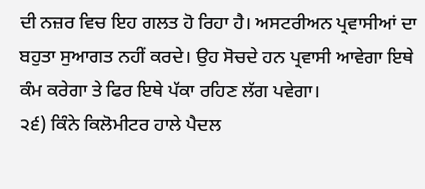ਦੀ ਨਜ਼ਰ ਵਿਚ ਇਹ ਗਲਤ ਹੋ ਰਿਹਾ ਹੈ। ਅਸਟਰੀਅਨ ਪ੍ਰਵਾਸੀਆਂ ਦਾ ਬਹੁਤਾ ਸੁਆਗਤ ਨਹੀਂ ਕਰਦੇ। ਉਹ ਸੋਚਦੇ ਹਨ ਪ੍ਰਵਾਸੀ ਆਵੇਗਾ ਇਥੇ ਕੰਮ ਕਰੇਗਾ ਤੇ ਫਿਰ ਇਥੇ ਪੱਕਾ ਰਹਿਣ ਲੱਗ ਪਵੇਗਾ।
੨੬) ਕਿੰਨੇ ਕਿਲੋਮੀਟਰ ਹਾਲੇ ਪੈਦਲ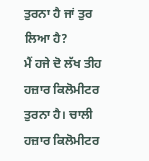ਤੁਰਨਾ ਹੈ ਜਾਂ ਤੁਰ ਲਿਆ ਹੈ?
ਮੈਂ ਹਜੇ ਦੋ ਲੱਖ ਤੀਹ ਹਜ਼ਾਰ ਕਿਲੋਮੀਟਰ ਤੁਰਨਾ ਹੈ। ਚਾਲੀ ਹਜ਼ਾਰ ਕਿਲੋਮੀਟਰ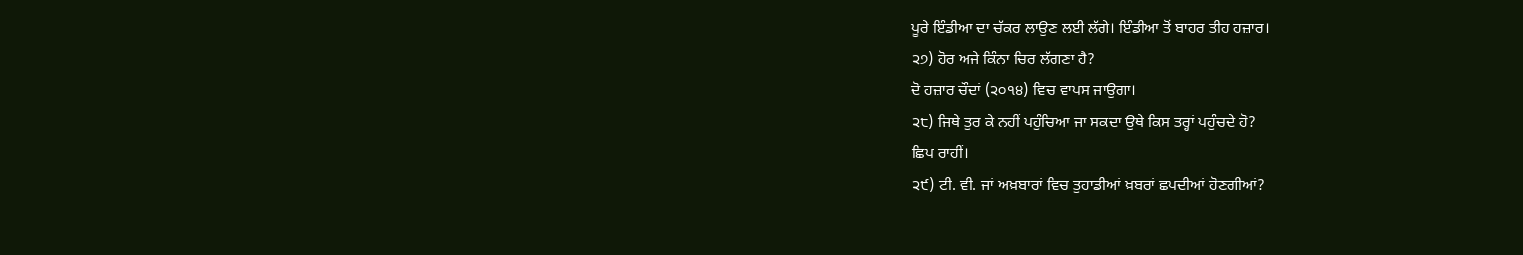ਪੂਰੇ ਇੰਡੀਆ ਦਾ ਚੱਕਰ ਲਾਉਣ ਲਈ ਲੱਗੇ। ਇੰਡੀਆ ਤੋਂ ਬਾਹਰ ਤੀਹ ਹਜ਼ਾਰ।
੨੭) ਹੋਰ ਅਜੇ ਕਿੰਨਾ ਚਿਰ ਲੱਗਣਾ ਹੈ?
ਦੋ ਹਜ਼ਾਰ ਚੌਦਾਂ (੨੦੧੪) ਵਿਚ ਵਾਪਸ ਜਾਉਗਾ।
੨੮) ਜਿਥੇ ਤੁਰ ਕੇ ਨਹੀਂ ਪਹੁੰਚਿਆ ਜਾ ਸਕਦਾ ਉਥੇ ਕਿਸ ਤਰ੍ਹਾਂ ਪਹੁੰਚਦੇ ਹੋ?
ਛਿਪ ਰਾਹੀਂ।
੨੯) ਟੀ. ਵੀ. ਜਾਂ ਅਖ਼ਬਾਰਾਂ ਵਿਚ ਤੁਹਾਡੀਆਂ ਖ਼ਬਰਾਂ ਛਪਦੀਆਂ ਹੋਣਗੀਆਂ?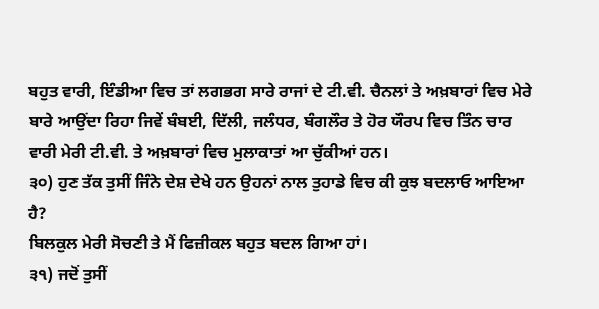ਬਹੁਤ ਵਾਰੀ, ਇੰਡੀਆ ਵਿਚ ਤਾਂ ਲਗਭਗ ਸਾਰੇ ਰਾਜਾਂ ਦੇ ਟੀ.ਵੀ. ਚੈਨਲਾਂ ਤੇ ਅਖ਼ਬਾਰਾਂ ਵਿਚ ਮੇਰੇ ਬਾਰੇ ਆਉਂਦਾ ਰਿਹਾ ਜਿਵੇਂ ਬੰਬਈ, ਦਿੱਲੀ, ਜਲੰਧਰ, ਬੰਗਲੌਰ ਤੇ ਹੋਰ ਯੌਰਪ ਵਿਚ ਤਿੰਨ ਚਾਰ ਵਾਰੀ ਮੇਰੀ ਟੀ.ਵੀ. ਤੇ ਅਖ਼ਬਾਰਾਂ ਵਿਚ ਮੁਲਾਕਾਤਾਂ ਆ ਚੁੱਕੀਆਂ ਹਨ।
੩੦) ਹੁਣ ਤੱਕ ਤੁਸੀਂ ਜਿੰਨੇ ਦੇਸ਼ ਦੇਖੇ ਹਨ ਉਹਨਾਂ ਨਾਲ ਤੁਹਾਡੇ ਵਿਚ ਕੀ ਕੁਝ ਬਦਲਾਓ ਆਇਆ ਹੈ?
ਬਿਲਕੁਲ ਮੇਰੀ ਸੋਚਣੀ ਤੇ ਮੈਂ ਫਿਜ਼ੀਕਲ ਬਹੁਤ ਬਦਲ ਗਿਆ ਹਾਂ।
੩੧) ਜਦੋਂ ਤੁਸੀਂ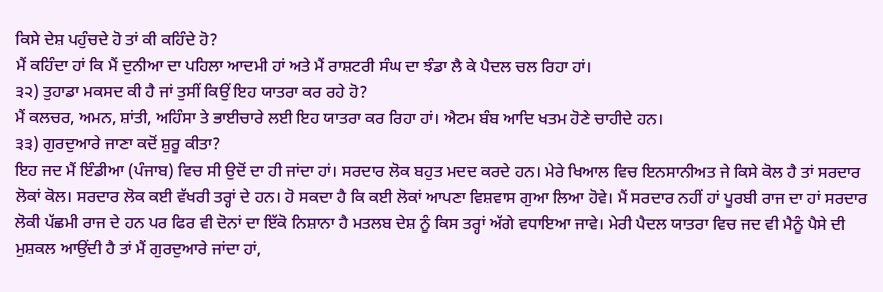ਕਿਸੇ ਦੇਸ਼ ਪਹੁੰਚਦੇ ਹੋ ਤਾਂ ਕੀ ਕਹਿੰਦੇ ਹੋ?
ਮੈਂ ਕਹਿੰਦਾ ਹਾਂ ਕਿ ਮੈਂ ਦੁਨੀਆ ਦਾ ਪਹਿਲਾ ਆਦਮੀ ਹਾਂ ਅਤੇ ਮੈਂ ਰਾਸ਼ਟਰੀ ਸੰਘ ਦਾ ਝੰਡਾ ਲੈ ਕੇ ਪੈਦਲ ਚਲ ਰਿਹਾ ਹਾਂ।
੩੨) ਤੁਹਾਡਾ ਮਕਸਦ ਕੀ ਹੈ ਜਾਂ ਤੁਸੀਂ ਕਿਉਂ ਇਹ ਯਾਤਰਾ ਕਰ ਰਹੇ ਹੋ?
ਮੈਂ ਕਲਚਰ, ਅਮਨ, ਸ਼ਾਂਤੀ, ਅਹਿੰਸਾ ਤੇ ਭਾਈਚਾਰੇ ਲਈ ਇਹ ਯਾਤਰਾ ਕਰ ਰਿਹਾ ਹਾਂ। ਐਟਮ ਬੰਬ ਆਦਿ ਖਤਮ ਹੋਣੇ ਚਾਹੀਦੇ ਹਨ।
੩੩) ਗੁਰਦੁਆਰੇ ਜਾਣਾ ਕਦੋਂ ਸ਼ੁਰੂ ਕੀਤਾ?
ਇਹ ਜਦ ਮੈਂ ਇੰਡੀਆ (ਪੰਜਾਬ) ਵਿਚ ਸੀ ਉਦੋਂ ਦਾ ਹੀ ਜਾਂਦਾ ਹਾਂ। ਸਰਦਾਰ ਲੋਕ ਬਹੁਤ ਮਦਦ ਕਰਦੇ ਹਨ। ਮੇਰੇ ਖਿਆਲ ਵਿਚ ਇਨਸਾਨੀਅਤ ਜੇ ਕਿਸੇ ਕੋਲ ਹੈ ਤਾਂ ਸਰਦਾਰ ਲੋਕਾਂ ਕੋਲ। ਸਰਦਾਰ ਲੋਕ ਕਈ ਵੱਖਰੀ ਤਰ੍ਹਾਂ ਦੇ ਹਨ। ਹੋ ਸਕਦਾ ਹੈ ਕਿ ਕਈ ਲੋਕਾਂ ਆਪਣਾ ਵਿਸ਼ਵਾਸ ਗੁਆ ਲਿਆ ਹੋਵੇ। ਮੈਂ ਸਰਦਾਰ ਨਹੀਂ ਹਾਂ ਪੂਰਬੀ ਰਾਜ ਦਾ ਹਾਂ ਸਰਦਾਰ ਲੋਕੀ ਪੱਛਮੀ ਰਾਜ ਦੇ ਹਨ ਪਰ ਫਿਰ ਵੀ ਦੋਨਾਂ ਦਾ ਇੱਕੋ ਨਿਸ਼ਾਨਾ ਹੈ ਮਤਲਬ ਦੇਸ਼ ਨੂੰ ਕਿਸ ਤਰ੍ਹਾਂ ਅੱਗੇ ਵਧਾਇਆ ਜਾਵੇ। ਮੇਰੀ ਪੈਦਲ ਯਾਤਰਾ ਵਿਚ ਜਦ ਵੀ ਮੈਨੂੰ ਪੈਸੇ ਦੀ ਮੁਸ਼ਕਲ ਆਉਂਦੀ ਹੈ ਤਾਂ ਮੈਂ ਗੁਰਦੁਆਰੇ ਜਾਂਦਾ ਹਾਂ,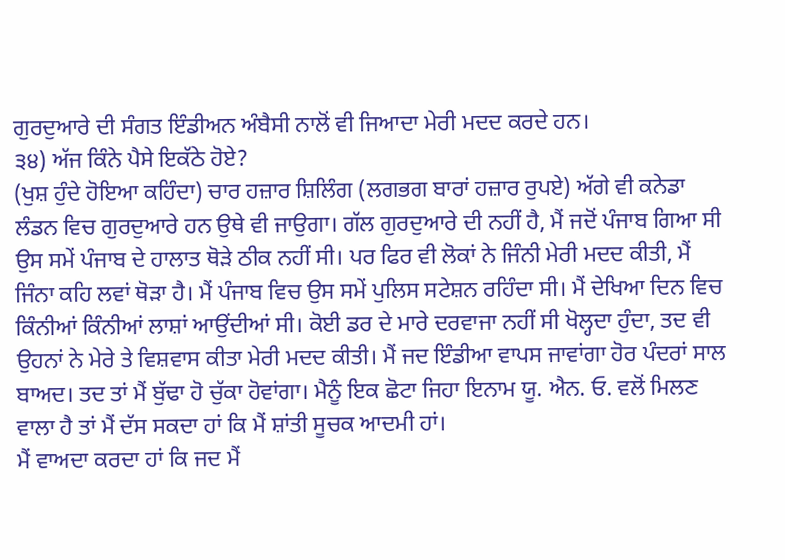ਗੁਰਦੁਆਰੇ ਦੀ ਸੰਗਤ ਇੰਡੀਅਨ ਅੰਬੈਸੀ ਨਾਲੋਂ ਵੀ ਜਿਆਦਾ ਮੇਰੀ ਮਦਦ ਕਰਦੇ ਹਨ।
੩੪) ਅੱਜ ਕਿੰਨੇ ਪੈਸੇ ਇਕੱਠੇ ਹੋਏ?
(ਖੁਸ਼ ਹੁੰਦੇ ਹੋਇਆ ਕਹਿੰਦਾ) ਚਾਰ ਹਜ਼ਾਰ ਸ਼ਿਲਿੰਗ (ਲਗਭਗ ਬਾਰਾਂ ਹਜ਼ਾਰ ਰੁਪਏ) ਅੱਗੇ ਵੀ ਕਨੇਡਾ ਲੰਡਨ ਵਿਚ ਗੁਰਦੁਆਰੇ ਹਨ ਉਥੇ ਵੀ ਜਾਉਗਾ। ਗੱਲ ਗੁਰਦੁਆਰੇ ਦੀ ਨਹੀਂ ਹੈ, ਮੈਂ ਜਦੋਂ ਪੰਜਾਬ ਗਿਆ ਸੀ ਉਸ ਸਮੇਂ ਪੰਜਾਬ ਦੇ ਹਾਲਾਤ ਥੋੜੇ ਠੀਕ ਨਹੀਂ ਸੀ। ਪਰ ਫਿਰ ਵੀ ਲੋਕਾਂ ਨੇ ਜਿੰਨੀ ਮੇਰੀ ਮਦਦ ਕੀਤੀ, ਮੈਂ ਜਿੰਨਾ ਕਹਿ ਲਵਾਂ ਥੋੜਾ ਹੈ। ਮੈਂ ਪੰਜਾਬ ਵਿਚ ਉਸ ਸਮੇਂ ਪੁਲਿਸ ਸਟੇਸ਼ਨ ਰਹਿੰਦਾ ਸੀ। ਮੈਂ ਦੇਖਿਆ ਦਿਨ ਵਿਚ ਕਿੰਨੀਆਂ ਕਿੰਨੀਆਂ ਲਾਸ਼ਾਂ ਆਉਂਦੀਆਂ ਸੀ। ਕੋਈ ਡਰ ਦੇ ਮਾਰੇ ਦਰਵਾਜਾ ਨਹੀਂ ਸੀ ਖੋਲ੍ਹਦਾ ਹੁੰਦਾ, ਤਦ ਵੀ ਉਹਨਾਂ ਨੇ ਮੇਰੇ ਤੇ ਵਿਸ਼ਵਾਸ ਕੀਤਾ ਮੇਰੀ ਮਦਦ ਕੀਤੀ। ਮੈਂ ਜਦ ਇੰਡੀਆ ਵਾਪਸ ਜਾਵਾਂਗਾ ਹੋਰ ਪੰਦਰਾਂ ਸਾਲ ਬਾਅਦ। ਤਦ ਤਾਂ ਮੈਂ ਬੁੱਢਾ ਹੋ ਚੁੱਕਾ ਹੋਵਾਂਗਾ। ਮੈਨੂੰ ਇਕ ਛੋਟਾ ਜਿਹਾ ਇਨਾਮ ਯੂ. ਐਨ. ਓ. ਵਲੋਂ ਮਿਲਣ ਵਾਲਾ ਹੈ ਤਾਂ ਮੈਂ ਦੱਸ ਸਕਦਾ ਹਾਂ ਕਿ ਮੈਂ ਸ਼ਾਂਤੀ ਸੂਚਕ ਆਦਮੀ ਹਾਂ।
ਮੈਂ ਵਾਅਦਾ ਕਰਦਾ ਹਾਂ ਕਿ ਜਦ ਮੈਂ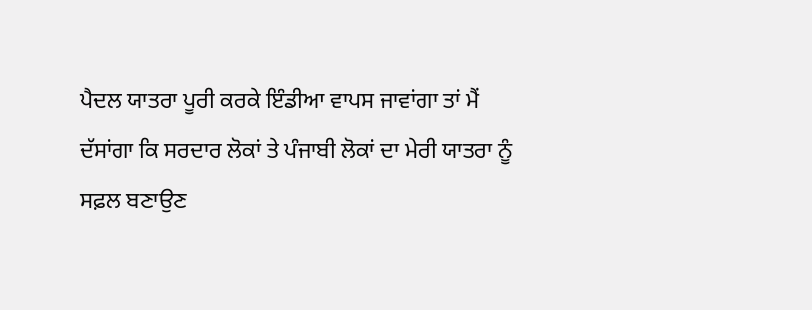ਪੈਦਲ ਯਾਤਰਾ ਪੂਰੀ ਕਰਕੇ ਇੰਡੀਆ ਵਾਪਸ ਜਾਵਾਂਗਾ ਤਾਂ ਮੈਂ ਦੱਸਾਂਗਾ ਕਿ ਸਰਦਾਰ ਲੋਕਾਂ ਤੇ ਪੰਜਾਬੀ ਲੋਕਾਂ ਦਾ ਮੇਰੀ ਯਾਤਰਾ ਨੂੰ ਸਫ਼ਲ ਬਣਾਉਣ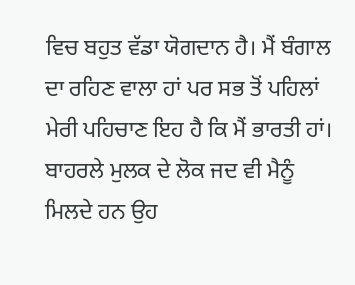ਵਿਚ ਬਹੁਤ ਵੱਡਾ ਯੋਗਦਾਨ ਹੈ। ਮੈਂ ਬੰਗਾਲ ਦਾ ਰਹਿਣ ਵਾਲਾ ਹਾਂ ਪਰ ਸਭ ਤੋਂ ਪਹਿਲਾਂ ਮੇਰੀ ਪਹਿਚਾਣ ਇਹ ਹੈ ਕਿ ਮੈਂ ਭਾਰਤੀ ਹਾਂ। ਬਾਹਰਲੇ ਮੁਲਕ ਦੇ ਲੋਕ ਜਦ ਵੀ ਮੈਨੂੰ ਮਿਲਦੇ ਹਨ ਉਹ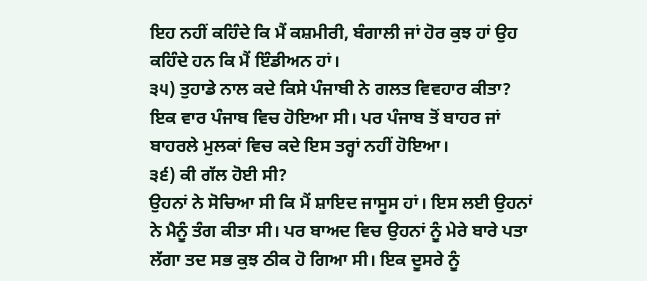ਇਹ ਨਹੀਂ ਕਹਿੰਦੇ ਕਿ ਮੈਂ ਕਸ਼ਮੀਰੀ, ਬੰਗਾਲੀ ਜਾਂ ਹੋਰ ਕੁਝ ਹਾਂ ਉਹ ਕਹਿੰਦੇ ਹਨ ਕਿ ਮੈਂ ਇੰਡੀਅਨ ਹਾਂ।
੩੫) ਤੁਹਾਡੇ ਨਾਲ ਕਦੇ ਕਿਸੇ ਪੰਜਾਬੀ ਨੇ ਗਲਤ ਵਿਵਹਾਰ ਕੀਤਾ?
ਇਕ ਵਾਰ ਪੰਜਾਬ ਵਿਚ ਹੋਇਆ ਸੀ। ਪਰ ਪੰਜਾਬ ਤੋਂ ਬਾਹਰ ਜਾਂ ਬਾਹਰਲੇ ਮੁਲਕਾਂ ਵਿਚ ਕਦੇ ਇਸ ਤਰ੍ਹਾਂ ਨਹੀਂ ਹੋਇਆ।
੩੬) ਕੀ ਗੱਲ ਹੋਈ ਸੀ?
ਉਹਨਾਂ ਨੇ ਸੋਚਿਆ ਸੀ ਕਿ ਮੈਂ ਸ਼ਾਇਦ ਜਾਸੂਸ ਹਾਂ। ਇਸ ਲਈ ਉਹਨਾਂ ਨੇ ਮੈਨੂੰ ਤੰਗ ਕੀਤਾ ਸੀ। ਪਰ ਬਾਅਦ ਵਿਚ ਉਹਨਾਂ ਨੂੰ ਮੇਰੇ ਬਾਰੇ ਪਤਾ ਲੱਗਾ ਤਦ ਸਭ ਕੁਝ ਠੀਕ ਹੋ ਗਿਆ ਸੀ। ਇਕ ਦੂਸਰੇ ਨੂੰ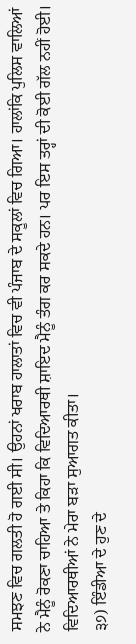ਸਮਝਣ ਵਿਚ ਗਲਤੀ ਹੋ ਗਈ ਸੀ। ਉਹਨਾਂ ਖਰਾਬ ਹਾਲਾਤਾਂ ਵਿਚ ਵੀ ਪੰਜਾਬ ਦੇ ਸਕੂਲਾਂ ਵਿਚ ਗਿਆ। ਹਾਲਾਂਕਿ ਪੁਲਿਸ ਵਾਲਿਆਂ ਨੇ ਮੈਨੂੰ ਰੋਕਣਾ ਚਾਹਿਆ ਤੇ ਕਿਹਾ ਕਿ ਵਿਦਿਆਰਥੀ ਸ਼ਾਇਦ ਮੈਨੂੰ ਤੰਗ ਕਰ ਸਕਦੇ ਹਨ। ਪਰ ਇਸ ਤਰ੍ਹਾਂ ਦੀ ਕੋਈ ਗੱਲ ਨਹੀਂ ਹੋਈ। ਵਿਦਿਆਰਥੀਆਂ ਨੇ ਮੇਰਾ ਬੜਾ ਸੁਆਗਤ ਕੀਤਾ।
੩੭) ਇੰਡੀਆ ਦੇ ਹੁਣ ਦੇ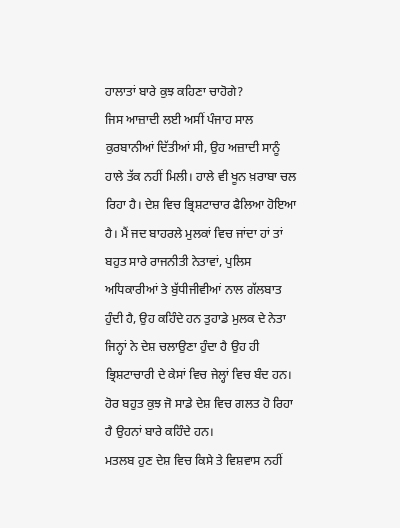ਹਾਲਾਤਾਂ ਬਾਰੇ ਕੁਝ ਕਹਿਣਾ ਚਾਹੋਗੇ?
ਜਿਸ ਆਜ਼ਾਦੀ ਲਈ ਅਸੀਂ ਪੰਜਾਹ ਸਾਲ ਕੁਰਬਾਨੀਆਂ ਦਿੱਤੀਆਂ ਸੀ, ਉਹ ਅਜ਼ਾਦੀ ਸਾਨੂੰ ਹਾਲੇ ਤੱਕ ਨਹੀਂ ਮਿਲੀ। ਹਾਲੇ ਵੀ ਖੂਨ ਖ਼ਰਾਬਾ ਚਲ ਰਿਹਾ ਹੈ। ਦੇਸ਼ ਵਿਚ ਭ੍ਰਿਸ਼ਟਾਚਾਰ ਫੈਲਿਆ ਹੋਇਆ ਹੈ। ਮੈਂ ਜਦ ਬਾਹਰਲੇ ਮੁਲਕਾਂ ਵਿਚ ਜਾਂਦਾ ਹਾਂ ਤਾਂ ਬਹੁਤ ਸਾਰੇ ਰਾਜਨੀਤੀ ਨੇਤਾਵਾਂ, ਪੁਲਿਸ ਅਧਿਕਾਰੀਆਂ ਤੇ ਬੁੱਧੀਜੀਵੀਆਂ ਨਾਲ ਗੱਲਬਾਤ ਹੁੰਦੀ ਹੈ, ਉਹ ਕਹਿੰਦੇ ਹਨ ਤੁਹਾਡੇ ਮੁਲਕ ਦੇ ਨੇਤਾ ਜਿਨ੍ਹਾਂ ਨੇ ਦੇਸ਼ ਚਲਾਉਣਾ ਹੁੰਦਾ ਹੈ ਉਹ ਹੀ ਭ੍ਰਿਸ਼ਟਾਚਾਰੀ ਦੇ ਕੇਸਾਂ ਵਿਚ ਜੇਲ੍ਹਾਂ ਵਿਚ ਬੰਦ ਹਨ। ਹੋਰ ਬਹੁਤ ਕੁਝ ਜੋ ਸਾਡੇ ਦੇਸ਼ ਵਿਚ ਗਲਤ ਹੋ ਰਿਹਾ ਹੈ ਉਹਨਾਂ ਬਾਰੇ ਕਹਿੰਦੇ ਹਨ।
ਮਤਲਬ ਹੁਣ ਦੇਸ਼ ਵਿਚ ਕਿਸੇ ਤੇ ਵਿਸ਼ਵਾਸ ਨਹੀਂ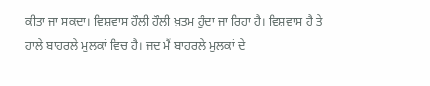ਕੀਤਾ ਜਾ ਸਕਦਾ। ਵਿਸ਼ਵਾਸ ਹੌਲੀ ਹੌਲੀ ਖ਼ਤਮ ਹੁੰਦਾ ਜਾ ਰਿਹਾ ਹੈ। ਵਿਸ਼ਵਾਸ ਹੈ ਤੇ ਹਾਲੇ ਬਾਹਰਲੇ ਮੁਲਕਾਂ ਵਿਚ ਹੈ। ਜਦ ਮੈਂ ਬਾਹਰਲੇ ਮੁਲਕਾਂ ਦੇ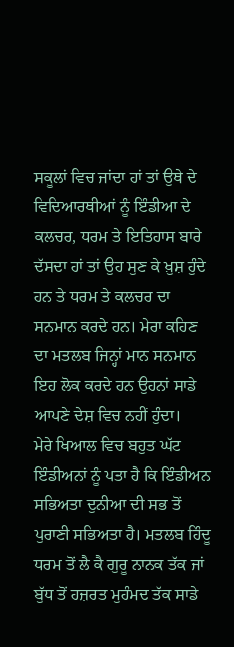ਸਕੂਲਾਂ ਵਿਚ ਜਾਂਦਾ ਹਾਂ ਤਾਂ ਉਥੇ ਦੇ ਵਿਦਿਆਰਥੀਆਂ ਨੂੰ ਇੰਡੀਆ ਦੇ ਕਲਚਰ, ਧਰਮ ਤੇ ਇਤਿਹਾਸ ਬਾਰੇ ਦੱਸਦਾ ਹਾਂ ਤਾਂ ਉਹ ਸੁਣ ਕੇ ਖ਼ੁਸ਼ ਹੁੰਦੇ ਹਨ ਤੇ ਧਰਮ ਤੇ ਕਲਚਰ ਦਾ ਸਨਮਾਨ ਕਰਦੇ ਹਨ। ਮੇਰਾ ਕਹਿਣ ਦਾ ਮਤਲਬ ਜਿਨ੍ਹਾਂ ਮਾਨ ਸਨਮਾਨ ਇਹ ਲੋਕ ਕਰਦੇ ਹਨ ਉਹਨਾਂ ਸਾਡੇ ਆਪਣੇ ਦੇਸ਼ ਵਿਚ ਨਹੀਂ ਹੁੰਦਾ।
ਮੇਰੇ ਖਿਆਲ ਵਿਚ ਬਹੁਤ ਘੱਟ ਇੰਡੀਅਨਾਂ ਨੂੰ ਪਤਾ ਹੈ ਕਿ ਇੰਡੀਅਨ ਸਭਿਅਤਾ ਦੁਨੀਆ ਦੀ ਸਭ ਤੋਂ ਪੁਰਾਣੀ ਸਭਿਅਤਾ ਹੈ। ਮਤਲਬ ਹਿੰਦੂ ਧਰਮ ਤੋਂ ਲੈ ਕੈ ਗੁਰੂ ਨਾਨਕ ਤੱਕ ਜਾਂ ਬੁੱਧ ਤੋਂ ਹਜ਼ਰਤ ਮੁਹੰਮਦ ਤੱਕ ਸਾਡੇ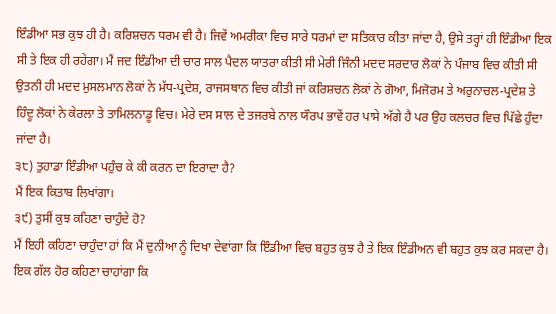ਇੰਡੀਆ ਸਭ ਕੁਝ ਹੀ ਹੈ। ਕਰਿਸ਼ਚਨ ਧਰਮ ਵੀ ਹੈ। ਜਿਵੇਂ ਅਮਰੀਕਾ ਵਿਚ ਸਾਰੇ ਧਰਮਾਂ ਦਾ ਸਤਿਕਾਰ ਕੀਤਾ ਜਾਂਦਾ ਹੈ, ਉਸੇ ਤਰ੍ਹਾਂ ਹੀ ਇੰਡੀਆ ਇਕ ਸੀ ਤੇ ਇਕ ਹੀ ਰਹੇਗਾ। ਮੈਂ ਜਦ ਇੰਡੀਆ ਦੀ ਚਾਰ ਸਾਲ ਪੈਦਲ ਯਾਤਰਾ ਕੀਤੀ ਸੀ ਮੇਰੀ ਜਿੰਨੀ ਮਦਦ ਸਰਦਾਰ ਲੋਕਾਂ ਨੇ ਪੰਜਾਬ ਵਿਚ ਕੀਤੀ ਸੀ ਉਤਨੀ ਹੀ ਮਦਦ ਮੁਸਲਮਾਨ ਲੋਕਾਂ ਨੇ ਮੱਧ-ਪ੍ਰਦੇਸ਼, ਰਾਜਸਥਾਨ ਵਿਚ ਕੀਤੀ ਜਾਂ ਕਰਿਸ਼ਚਨ ਲੋਕਾਂ ਨੇ ਗੋਆ, ਮਿਜੋਰਮ ਤੇ ਅਰੁਨਾਚਲ-ਪ੍ਰਦੇਸ਼ ਤੇ ਹਿੰਦੂ ਲੋਕਾਂ ਨੇ ਕੇਰਲਾ ਤੇ ਤਾਮਿਲਨਾਡੂ ਵਿਚ। ਮੇਰੇ ਦਸ ਸਾਲ ਦੇ ਤਜਰਬੇ ਨਾਲ ਯੌਰਪ ਭਾਵੇਂ ਹਰ ਪਾਸੇ ਅੱਗੇ ਹੈ ਪਰ ਉਹ ਕਲਚਰ ਵਿਚ ਪਿੱਛੇ ਹੁੰਦਾ ਜਾਂਦਾ ਹੈ।
੩੮) ਤੁਹਾਡਾ ਇੰਡੀਆ ਪਹੁੰਚ ਕੇ ਕੀ ਕਰਨ ਦਾ ਇਰਾਦਾ ਹੈ?
ਮੈਂ ਇਕ ਕਿਤਾਬ ਲਿਖਾਂਗਾ।
੩੯) ਤੁਸੀਂ ਕੁਝ ਕਹਿਣਾ ਚਾਹੁੰਦੇ ਹੋ?
ਮੈਂ ਇਹੀ ਕਹਿਣਾ ਚਾਹੁੰਦਾ ਹਾਂ ਕਿ ਮੈਂ ਦੁਨੀਆ ਨੂੰ ਦਿਖਾ ਦੇਵਾਂਗਾ ਕਿ ਇੰਡੀਆ ਵਿਚ ਬਹੁਤ ਕੁਝ ਹੈ ਤੇ ਇਕ ਇੰਡੀਅਨ ਵੀ ਬਹੁਤ ਕੁਝ ਕਰ ਸਕਦਾ ਹੈ। ਇਕ ਗੱਲ ਹੋਰ ਕਹਿਣਾ ਚਾਹਾਂਗਾ ਕਿ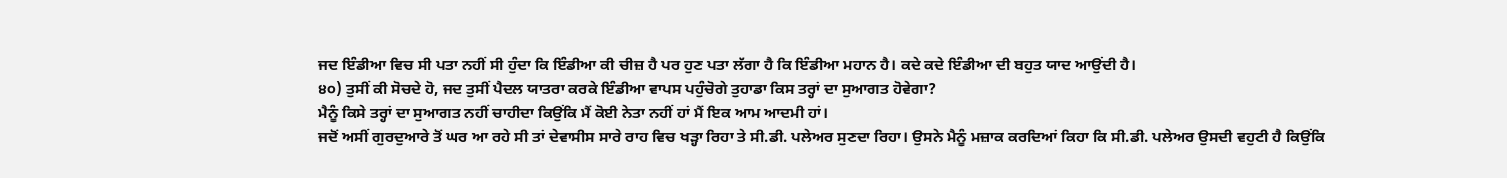ਜਦ ਇੰਡੀਆ ਵਿਚ ਸੀ ਪਤਾ ਨਹੀਂ ਸੀ ਹੁੰਦਾ ਕਿ ਇੰਡੀਆ ਕੀ ਚੀਜ਼ ਹੈ ਪਰ ਹੁਣ ਪਤਾ ਲੱਗਾ ਹੈ ਕਿ ਇੰਡੀਆ ਮਹਾਨ ਹੈ। ਕਦੇ ਕਦੇ ਇੰਡੀਆ ਦੀ ਬਹੁਤ ਯਾਦ ਆਉਂਦੀ ਹੈ।
੪੦) ਤੁਸੀਂ ਕੀ ਸੋਚਦੇ ਹੋ, ਜਦ ਤੁਸੀਂ ਪੈਦਲ ਯਾਤਰਾ ਕਰਕੇ ਇੰਡੀਆ ਵਾਪਸ ਪਹੁੰਚੋਗੇ ਤੁਹਾਡਾ ਕਿਸ ਤਰ੍ਹਾਂ ਦਾ ਸੁਆਗਤ ਹੋਵੇਗਾ?
ਮੈਨੂੰ ਕਿਸੇ ਤਰ੍ਹਾਂ ਦਾ ਸੁਆਗਤ ਨਹੀਂ ਚਾਹੀਦਾ ਕਿਉਂਕਿ ਮੈਂ ਕੋਈ ਨੇਤਾ ਨਹੀਂ ਹਾਂ ਮੈਂ ਇਕ ਆਮ ਆਦਮੀ ਹਾਂ।
ਜਦੋਂ ਅਸੀਂ ਗੁਰਦੁਆਰੇ ਤੋਂ ਘਰ ਆ ਰਹੇ ਸੀ ਤਾਂ ਦੇਵਾਸੀਸ ਸਾਰੇ ਰਾਹ ਵਿਚ ਖੜ੍ਹਾ ਰਿਹਾ ਤੇ ਸੀ.ਡੀ. ਪਲੇਅਰ ਸੁਣਦਾ ਰਿਹਾ। ਉਸਨੇ ਮੈਨੂੰ ਮਜ਼ਾਕ ਕਰਦਿਆਂ ਕਿਹਾ ਕਿ ਸੀ.ਡੀ. ਪਲੇਅਰ ਉਸਦੀ ਵਹੁਟੀ ਹੈ ਕਿਉਂਕਿ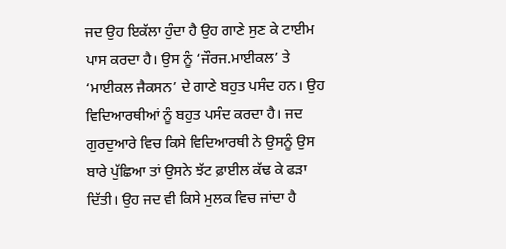ਜਦ ਉਹ ਇਕੱਲਾ ਹੁੰਦਾ ਹੈ ਉਹ ਗਾਣੇ ਸੁਣ ਕੇ ਟਾਈਮ ਪਾਸ ਕਰਦਾ ਹੈ। ਉਸ ਨੂੰ ‘ਜੌਰਜ.ਮਾਈਕਲ’ ਤੇ ‘ਮਾਈਕਲ ਜੈਕਸਨ’ ਦੇ ਗਾਣੇ ਬਹੁਤ ਪਸੰਦ ਹਨ। ਉਹ ਵਿਦਿਆਰਥੀਆਂ ਨੂੰ ਬਹੁਤ ਪਸੰਦ ਕਰਦਾ ਹੈ। ਜਦ ਗੁਰਦੁਆਰੇ ਵਿਚ ਕਿਸੇ ਵਿਦਿਆਰਥੀ ਨੇ ਉਸਨੂੰ ਉਸ ਬਾਰੇ ਪੁੱਛਿਆ ਤਾਂ ਉਸਨੇ ਝੱਟ ਫ਼ਾਈਲ ਕੱਢ ਕੇ ਫੜਾ ਦਿੱਤੀ। ਉਹ ਜਦ ਵੀ ਕਿਸੇ ਮੁਲਕ ਵਿਚ ਜਾਂਦਾ ਹੈ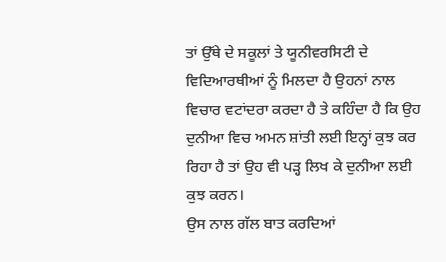ਤਾਂ ਉੱਥੇ ਦੇ ਸਕੂਲਾਂ ਤੇ ਯੂਨੀਵਰਸਿਟੀ ਦੇ ਵਿਦਿਆਰਥੀਆਂ ਨੂੰ ਮਿਲਦਾ ਹੈ ਉਹਨਾਂ ਨਾਲ ਵਿਚਾਰ ਵਟਾਂਦਰਾ ਕਰਦਾ ਹੈ ਤੇ ਕਹਿੰਦਾ ਹੈ ਕਿ ਉਹ ਦੁਨੀਆ ਵਿਚ ਅਮਨ ਸ਼ਾਂਤੀ ਲਈ ਇਨ੍ਹਾਂ ਕੁਝ ਕਰ ਰਿਹਾ ਹੈ ਤਾਂ ਉਹ ਵੀ ਪੜ੍ਹ ਲਿਖ ਕੇ ਦੁਨੀਆ ਲਈ ਕੁਝ ਕਰਨ।
ਉਸ ਨਾਲ ਗੱਲ ਬਾਤ ਕਰਦਿਆਂ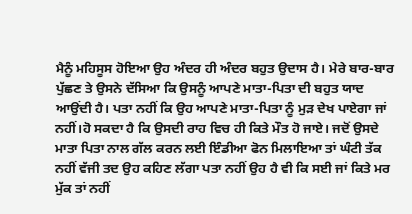ਮੈਨੂੰ ਮਹਿਸੂਸ ਹੋਇਆ ਉਹ ਅੰਦਰ ਹੀ ਅੰਦਰ ਬਹੁਤ ਉਦਾਸ ਹੈ। ਮੇਰੇ ਬਾਰ-ਬਾਰ ਪੁੱਛਣ ਤੇ ਉਸਨੇ ਦੱਸਿਆ ਕਿ ਉਸਨੂੰ ਆਪਣੇ ਮਾਤਾ-ਪਿਤਾ ਦੀ ਬਹੁਤ ਯਾਦ ਆਉਂਦੀ ਹੈ। ਪਤਾ ਨਹੀਂ ਕਿ ਉਹ ਆਪਣੇ ਮਾਤਾ-ਪਿਤਾ ਨੂੰ ਮੁੜ ਦੇਖ ਪਾਏਗਾ ਜਾਂ ਨਹੀਂ।ਹੋ ਸਕਦਾ ਹੈ ਕਿ ਉਸਦੀ ਰਾਹ ਵਿਚ ਹੀ ਕਿਤੇ ਮੌਤ ਹੋ ਜਾਏ। ਜਦੋਂ ਉਸਦੇ ਮਾਤਾ ਪਿਤਾ ਨਾਲ ਗੱਲ ਕਰਨ ਲਈ ਇੰਡੀਆ ਫੋਨ ਮਿਲਾਇਆ ਤਾਂ ਘੰਟੀ ਤੱਕ ਨਹੀਂ ਵੱਜੀ ਤਦ ਉਹ ਕਹਿਣ ਲੱਗਾ ਪਤਾ ਨਹੀਂ ਉਹ ਹੈ ਵੀ ਕਿ ਸਈ ਜਾਂ ਕਿਤੇ ਮਰ ਮੁੱਕ ਤਾਂ ਨਹੀਂ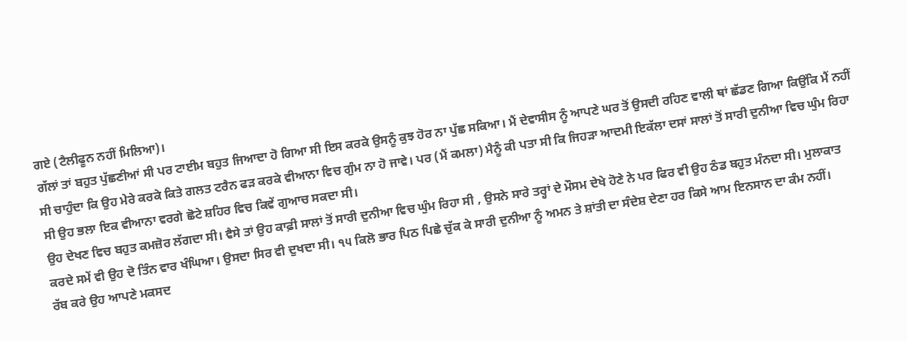ਗਏ (ਟੈਲੀਫੂਨ ਨਹੀਂ ਮਿਲਿਆ)।
ਗੱਲਾਂ ਤਾਂ ਬਹੁਤ ਪੁੱਛਣੀਆਂ ਸੀ ਪਰ ਟਾਈਮ ਬਹੁਤ ਜਿਆਦਾ ਹੋ ਗਿਆ ਸੀ ਇਸ ਕਰਕੇ ਉਸਨੂੰ ਕੁਝ ਹੋਰ ਨਾ ਪੁੱਛ ਸਕਿਆ। ਮੈਂ ਦੇਵਾਸੀਸ ਨੂੰ ਆਪਣੇ ਘਰ ਤੋਂ ਉਸਦੀ ਰਹਿਣ ਵਾਲੀ ਥਾਂ ਛੱਡਣ ਗਿਆ ਕਿਉਂਕਿ ਮੈਂ ਨਹੀਂ ਸੀ ਚਾਹੁੰਦਾ ਕਿ ਉਹ ਮੇਰੇ ਕਰਕੇ ਕਿਤੇ ਗਲਤ ਟਰੈਨ ਫੜ ਕਰਕੇ ਵੀਆਨਾ ਵਿਚ ਗੁੰਮ ਨਾ ਹੋ ਜਾਵੇ। ਪਰ (ਮੈਂ ਕਮਲਾ) ਮੈਨੂੰ ਕੀ ਪਤਾ ਸੀ ਕਿ ਜਿਹੜਾ ਆਦਮੀ ਇਕੱਲਾ ਦਸਾਂ ਸਾਲਾਂ ਤੋਂ ਸਾਰੀ ਦੁਨੀਆ ਵਿਚ ਘੁੰਮ ਰਿਹਾ ਸੀ ਉਹ ਭਲਾ ਇਕ ਵੀਆਨਾ ਵਰਗੇ ਛੋਟੇ ਸ਼ਹਿਰ ਵਿਚ ਕਿਵੇਂ ਗੁਆਚ ਸਕਦਾ ਸੀ।
ਉਹ ਦੇਖਣ ਵਿਚ ਬਹੁਤ ਕਮਜ਼ੋਰ ਲੱਗਦਾ ਸੀ। ਵੈਸੇ ਤਾਂ ਉਹ ਕਾਫ਼ੀ ਸਾਲਾਂ ਤੋਂ ਸਾਰੀ ਦੁਨੀਆ ਵਿਚ ਘੁੰਮ ਰਿਹਾ ਸੀ , ਉਸਨੇ ਸਾਰੇ ਤਰ੍ਹਾਂ ਦੇ ਮੌਸਮ ਦੇਖੇ ਹੋਣੇ ਨੇ ਪਰ ਫਿਰ ਵੀ ਉਹ ਠੰਡ ਬਹੁਤ ਮੰਨਦਾ ਸੀ। ਮੁਲਾਕਾਤ ਕਰਦੇ ਸਮੇਂ ਵੀ ਉਹ ਦੋ ਤਿੰਨ ਵਾਰ ਖੰਘਿਆ। ਉਸਦਾ ਸਿਰ ਵੀ ਦੁਖਦਾ ਸੀ। ੧੫ ਕਿਲੋ ਭਾਰ ਪਿਠ ਪਿਛੇ ਚੁੱਕ ਕੇ ਸਾਰੀ ਦੁਨੀਆ ਨੂੰ ਅਮਨ ਤੇ ਸ਼ਾਂਤੀ ਦਾ ਸੰਦੇਸ਼ ਦੇਣਾ ਹਰ ਕਿਸੇ ਆਮ ਇਨਸਾਨ ਦਾ ਕੰਮ ਨਹੀਂ।
ਰੱਬ ਕਰੇ ਉਹ ਆਪਣੇ ਮਕਸਦ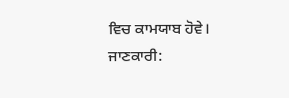ਵਿਚ ਕਾਮਯਾਬ ਹੋਵੇ।
ਜਾਣਕਾਰੀ: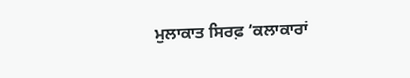ਮੁਲਾਕਾਤ ਸਿਰਫ਼ ‘ਕਲਾਕਾਰਾਂ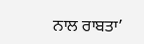ਨਾਲ ਰਾਬਤਾ’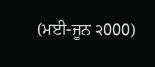(ਮਈ-ਜੂਨ ੨000)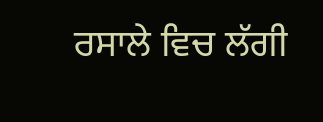ਰਸਾਲੇ ਵਿਚ ਲੱਗੀ